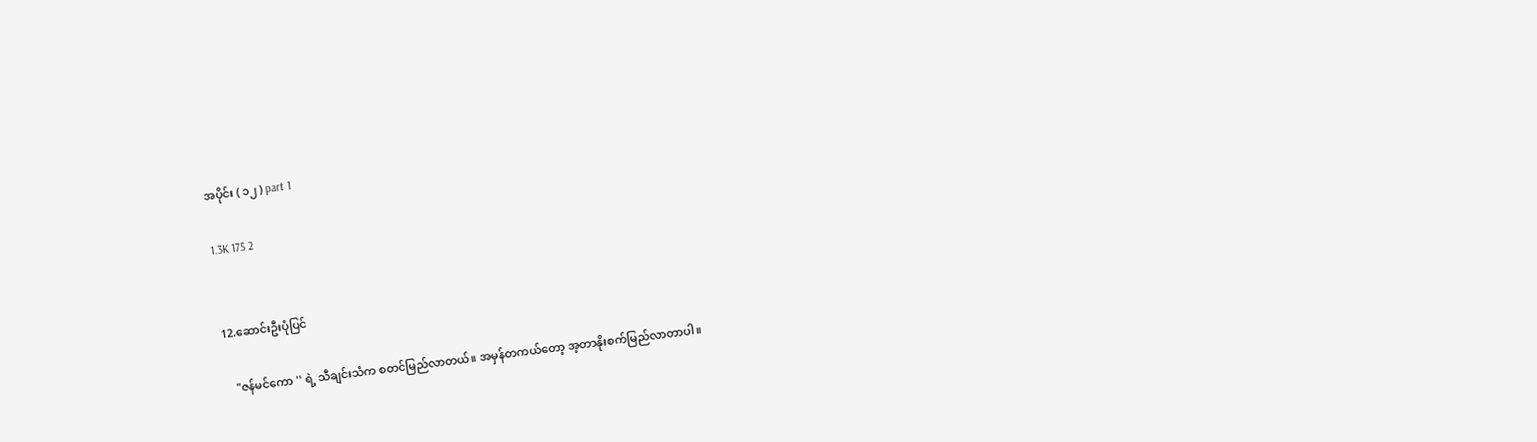အပိုင်း ( ၁၂ ) part 1

1.3K 175 2


12.ဆောင်းဦးပုံပြင်

   "ဇန်မင်ကော '' ရဲ့ သီချင်းသံက စတင်မြည်လာတယ်။ အမှန်တကယ်တော့ အ့တာနိုးစက်မြည်လာတာပါ။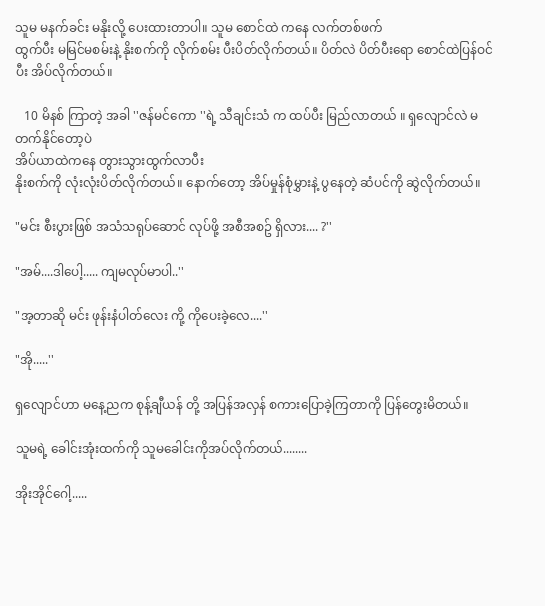သူမ မနက်ခင်း မနိုးလို့ ပေးထားတာပါ။ သူမ စောင်ထဲ ကနေ လက်တစ်ဖက်
ထွက်ပီး မမြင်မစမ်းနဲ့ နိုးစက်ကို လိုက်စမ်း ပီးပိတ်လိုက်တယ်။ ပိတ်လဲ ပိတ်ပီးရော စောင်ထဲပြန်ဝင်ပီး အိပ်လိုက်တယ်။

   10 မိနစ် ကြာတဲ့ အခါ ''ဇန်မင်ကော ''ရဲ့ သီချင်းသံ က ထပ်ပီး မြည်လာတယ် ။ ရှလျောင်လဲ မတက်နိုင်တော့ပဲ
အိပ်ယာထဲကနေ တွားသွားထွက်လာပီး
နိုးစက်ကို လုံးလုံးပိတ်လိုက်တယ်။ နောက်တော့ အိပ်မှုန်စုံမွှားနဲ့ ပွနေတဲ့ ဆံပင်ကို ဆွဲလိုက်တယ်။

"မင်း စီးပွားဖြစ် အသံသရုပ်ဆောင် လုပ်ဖို့ အစီအစဥ် ရှိလား.... ?''

"အမ်....ဒါပေါ့..... ကျမလုပ်မာပါ..''

"အ့တာဆို မင်း ဖုန်းနံပါတ်လေး ကို့ ကိုပေးခဲ့လေ....''

"အို.....''

ရှလျောင်ဟာ မနေ့ညက စုန့်ချီယန် တို့ အပြန်အလှန် စကားပြောခဲ့ကြတာကို ပြန်တွေးမိတယ်။

သူမရဲ့ ခေါင်းအုံးထက်ကို သူမခေါင်းကိုအပ်လိုက်တယ်........

အိုးအိုင်ဂေါ့.....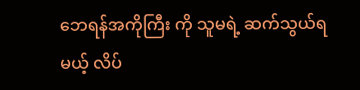ဘေရန်အကိုကြီး ကို သူမရဲ့ ဆက်သွယ်ရမယ့် လိပ်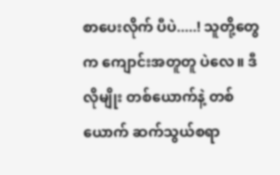စာပေးလိုက် ပီပဲ.....! သူတို့တွေက ကျောင်းအတူတူ ပဲလေ။ ဒီလိုမျိုး တစ်ယောက်နဲ့ တစ်ယောက် ဆက်သွယ်စရာ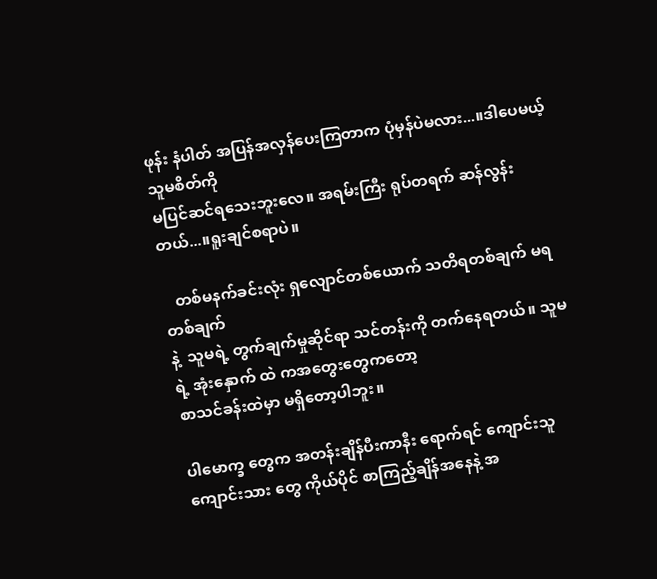ဖုန်း နံပါတ် အပြန်အလှန်ပေးကြတာက ပုံမှန်ပဲမလား...။ဒါပေမယ့် သူမစိတ်ကို
မပြင်ဆင်ရသေးဘူးလေ။ အရမ်းကြီး ရုပ်တရက် ဆန်လွန်းတယ်...။ရူးချင်စရာပဲ။

   တစ်မနက်ခင်းလုံး ရှလျောင်တစ်ယောက် သတိရတစ်ချက် မရတစ်ချက်
နဲ့  သူမရဲ့ တွက်ချက်မှုဆိုင်ရာ သင်တန်းကို တက်နေရတယ်။ သူမရဲ့ အုံးနှောက် ထဲ ကအတွေးတွေကတော့
စာသင်ခန်းထဲမှာ မရှိတော့ပါဘူး။

ပါမောက္ခ တွေက အတန်းချိန်ပီးကာနီး ရောက်ရင် ကျောင်းသူကျောင်းသား တွေ ကိုယ်ပိုင် စာကြည့်ချိန်အနေနဲ့ အ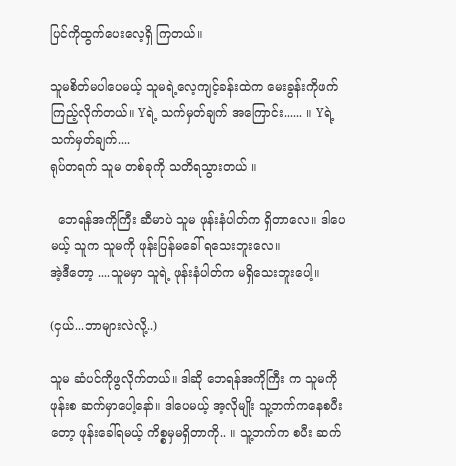ပြင်ကိုထွက်ပေးလေ့ရှိ ကြတယ်။

သူမစိတ်မပါပေမယ့် သူမရဲ့လေ့ကျင့်ခန်းထဲက မေးခွန်းကိုဖက်ကြည့်လိုက်တယ်။ Yရဲ့ သက်မှတ်ချက် အကြောင်း...... ။ Yရဲ့ သက်မှတ်ချက်....
ရုပ်တရက် သူမ တစ်ခုကို သတိရသွားတယ် ။

  ဘေရန်အကိုကြီး ဆီမာပဲ သူမ ဖုန်းနံပါတ်က ရှိတာလေ။ ဒါပေမယ့် သူက သူမကို ဖုန်းပြန်မခေါ် ရသေးဘူးလေ။
အဲ့ဒီတော့ ....သူမမှာ သူရဲ့ ဖုန်းနံပါတ်က မရှိသေးဘူးပေါ့။

(ငှယ်...ဘာများလဲလို့..)

သူမ ဆံပင်ကိုဖွလိုက်တယ်။ ဒါဆို ဘေရန်အကိုကြီး က သူမကို ဖုန်းစ ဆက်မှာပေါ့နော်။ ဒါပေမယ့် အ့လိုမျိုး သူ့ဘက်ကနေစပီးတော့ ဖုန်းခေါ်ရမယ့် ကိစ္စမှမရှိတာကို.. ။ သူ့ဘက်က စပီး ဆက်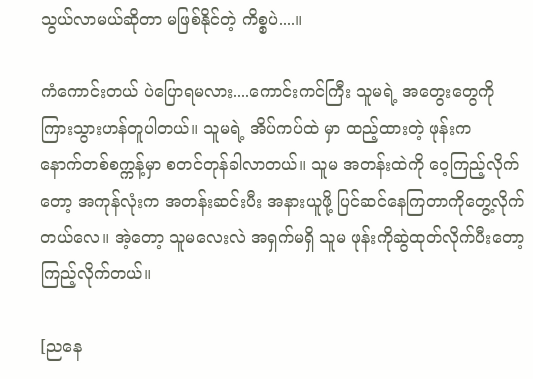သွယ်လာမယ်ဆိုတာ မဖြစ်နိုင်တဲ့ ကိစ္စပဲ....။

ကံကောင်းတယ် ပဲပြောရမလား....ကောင်းကင်ကြီး သူမရဲ့ အတွေးတွေကို ကြားသွားဟန်တူပါတယ်။ သူမရဲ့ အိပ်ကပ်ထဲ မှာ ထည့်ထားတဲ့ ဖုန်းက
နောက်တစ်စက္ကန့်မှာ စတင်တုန်ခါလာတယ်။ သူမ အတန်းထဲကို ဝေ့ကြည့်လိုက်တော့ အကုန်လုံးက အတန်းဆင်းပီး အနားယူဖို့ ပြင်ဆင်နေကြတာကိုတွေ့လိုက်တယ်လေ။ အဲ့တော့ သူမလေးလဲ အရှက်မရှိ သူမ ဖုန်းကိုဆွဲထုတ်လိုက်ပီးတော့ ကြည့်လိုက်တယ်။

[ညနေ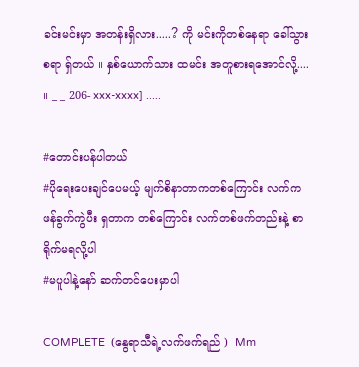ခင်းမင်းမှာ အတန်းရှိလား.....? ကို မင်းကိုတစ်နေရာ ခေါ်သွား စရာ ရှ်တယ် ။ နှစ်ယောက်သား ထမင်း အတူစားရအောင်လို့.... ။ _ _ 206- xxx-xxxx] .....

#တောင်းပန်ပါတယ်
#ပိုရေးပေးချင်ပေမယ့် မျက်စိနာတာကတစ်ကြောင်း လက်ကဖန်ခွက်ကွဲပီး ရှတာက တစ်ကြောင်း လက်တစ်ဖက်တည်းနဲ့ စာရိုက်မရလို့ပါ
#မပူပါနဲ့နော် ဆက်တင်ပေးမှာပါ

COMPLETE  (နွေရာသီရဲ့လက်ဖက်ရည် )  Mm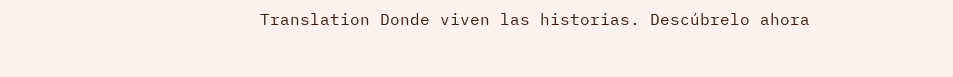Translation Donde viven las historias. Descúbrelo ahora